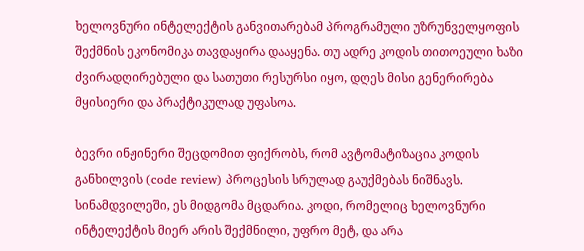ხელოვნური ინტელექტის განვითარებამ პროგრამული უზრუნველყოფის შექმნის ეკონომიკა თავდაყირა დააყენა. თუ ადრე კოდის თითოეული ხაზი ძვირადღირებული და სათუთი რესურსი იყო, დღეს მისი გენერირება მყისიერი და პრაქტიკულად უფასოა.

ბევრი ინჟინერი შეცდომით ფიქრობს, რომ ავტომატიზაცია კოდის განხილვის (code review) პროცესის სრულად გაუქმებას ნიშნავს. სინამდვილეში, ეს მიდგომა მცდარია. კოდი, რომელიც ხელოვნური ინტელექტის მიერ არის შექმნილი, უფრო მეტ, და არა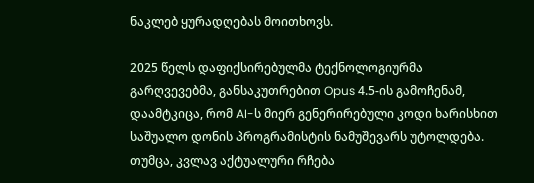ნაკლებ ყურადღებას მოითხოვს.

2025 წელს დაფიქსირებულმა ტექნოლოგიურმა გარღვევებმა, განსაკუთრებით Opus 4.5-ის გამოჩენამ, დაამტკიცა, რომ AI-ს მიერ გენერირებული კოდი ხარისხით საშუალო დონის პროგრამისტის ნამუშევარს უტოლდება. თუმცა, კვლავ აქტუალური რჩება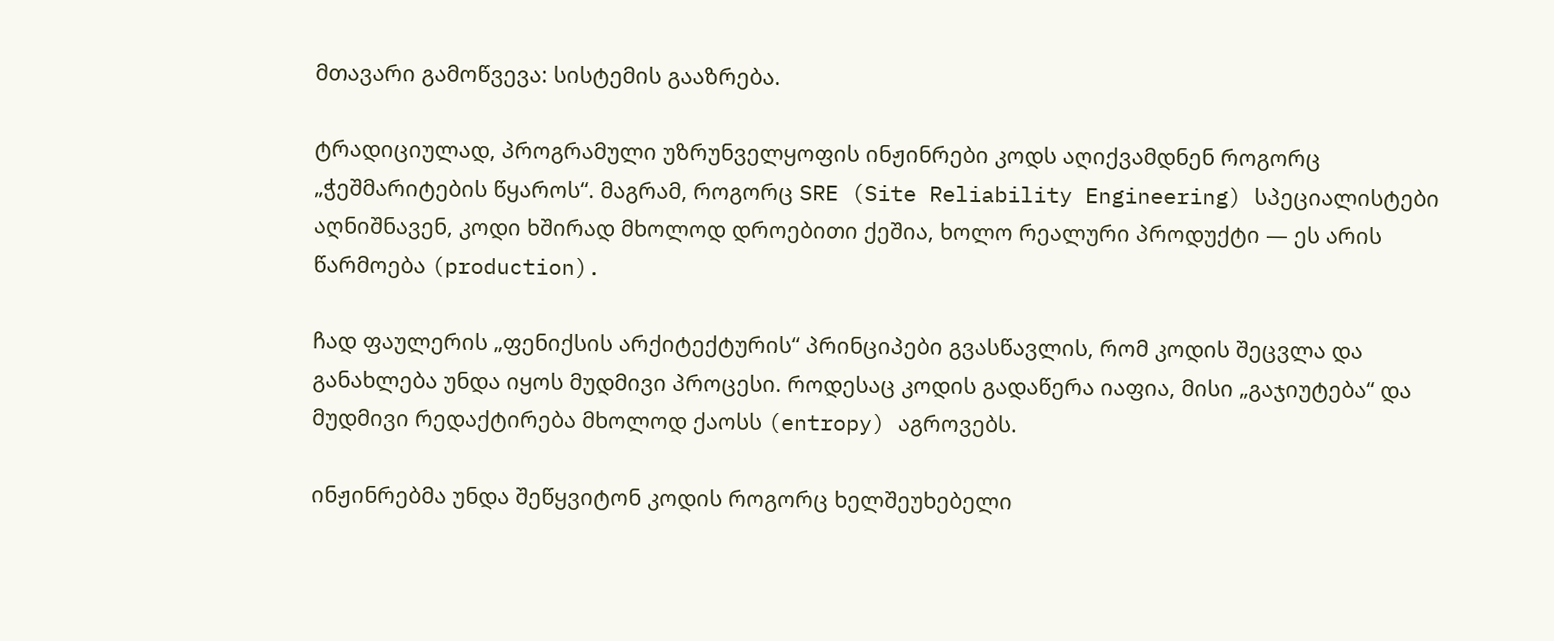მთავარი გამოწვევა: სისტემის გააზრება.

ტრადიციულად, პროგრამული უზრუნველყოფის ინჟინრები კოდს აღიქვამდნენ როგორც „ჭეშმარიტების წყაროს“. მაგრამ, როგორც SRE (Site Reliability Engineering) სპეციალისტები აღნიშნავენ, კოდი ხშირად მხოლოდ დროებითი ქეშია, ხოლო რეალური პროდუქტი — ეს არის წარმოება (production).

ჩად ფაულერის „ფენიქსის არქიტექტურის“ პრინციპები გვასწავლის, რომ კოდის შეცვლა და განახლება უნდა იყოს მუდმივი პროცესი. როდესაც კოდის გადაწერა იაფია, მისი „გაჯიუტება“ და მუდმივი რედაქტირება მხოლოდ ქაოსს (entropy) აგროვებს.

ინჟინრებმა უნდა შეწყვიტონ კოდის როგორც ხელშეუხებელი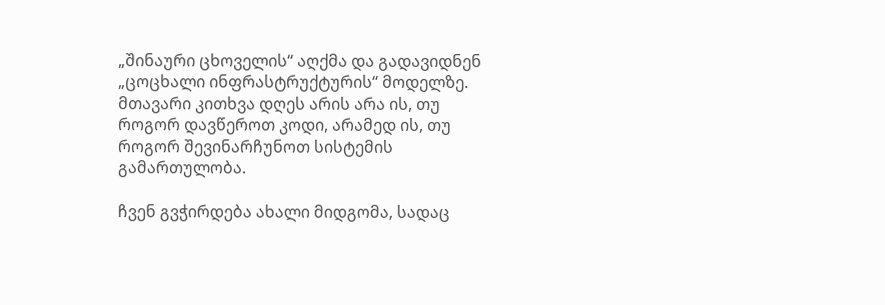„შინაური ცხოველის“ აღქმა და გადავიდნენ „ცოცხალი ინფრასტრუქტურის“ მოდელზე. მთავარი კითხვა დღეს არის არა ის, თუ როგორ დავწეროთ კოდი, არამედ ის, თუ როგორ შევინარჩუნოთ სისტემის გამართულობა.

ჩვენ გვჭირდება ახალი მიდგომა, სადაც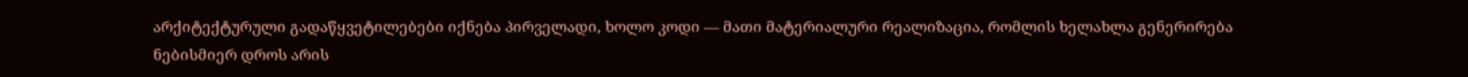არქიტექტურული გადაწყვეტილებები იქნება პირველადი, ხოლო კოდი — მათი მატერიალური რეალიზაცია, რომლის ხელახლა გენერირება ნებისმიერ დროს არის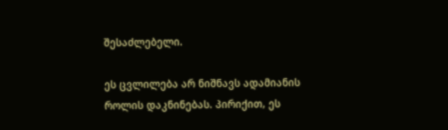შესაძლებელი.

ეს ცვლილება არ ნიშნავს ადამიანის როლის დაკნინებას. პირიქით, ეს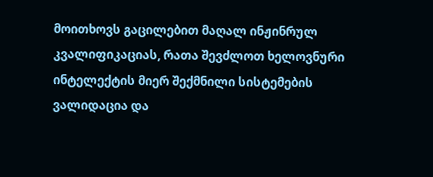მოითხოვს გაცილებით მაღალ ინჟინრულ კვალიფიკაციას, რათა შევძლოთ ხელოვნური ინტელექტის მიერ შექმნილი სისტემების ვალიდაცია და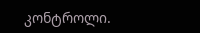კონტროლი.